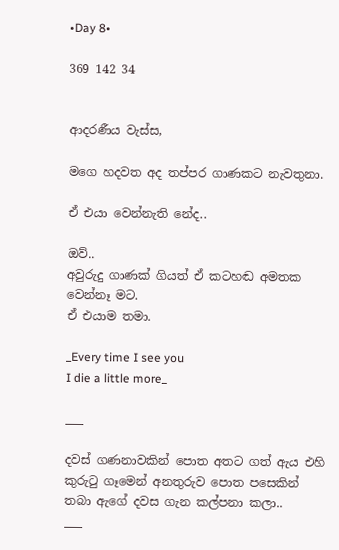•Day 8•

369 142 34


ආදරණීය වැස්ස,

මගෙ හදවත අද තප්පර ගාණකට නැවතුනා.

ඒ එයා වෙන්නැති නේද..

ඔව්..
අවුරුදු ගාණක් ගියත් ඒ කටහඬ අමතක වෙන්නෑ මට.
ඒ එයාම තමා.

_Every time I see you
I die a little more_

___

දවස් ගණනාවකින් පොත අතට ගත් ඇය එහි කුරුටු ගෑමෙන් අනතුරුව පොත පසෙකින් තබා ඇගේ දවස ගැන කල්පනා කලා..
___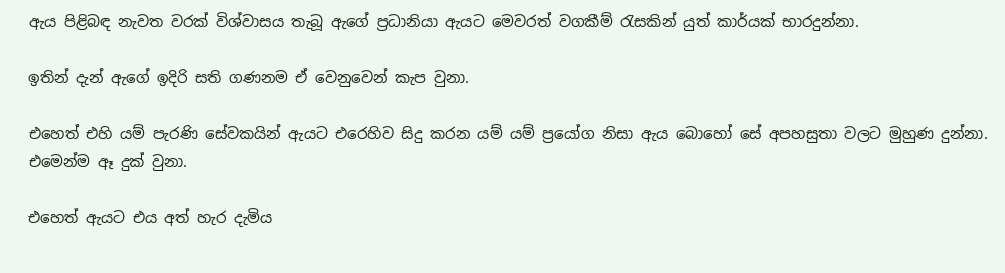ඇය පිළිබඳ නැවත වරක් විශ්වාසය තැබූ ඇගේ ප්‍රධානියා ඇයට මෙවරත් වගකීම් රැසකින් යුත් කාර්යක් භාරදුන්නා.

ඉතින් දැන් ඇගේ ඉදිරි සති ගණනම ඒ වෙනුවෙන් කැප වුනා.

එහෙත් එහි යම් පැරණි සේවකයින් ඇයට එරෙහිව සිදු කරන යම් යම් ප්‍රයෝග නිසා ඇය බොහෝ සේ අපහසුතා වලට මුහුණ දුන්නා. එමෙන්ම ඈ දුක් වුනා.

එහෙත් ඇයට එය අ‍ත් හැර දැමිය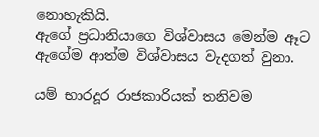නොහැකියි.
ඇගේ ප්‍රධානියාගෙ විශ්වාසය මෙන්ම ඈට ඇගේම ආත්ම විශ්වාසය වැදගත් වුනා.

යම් භාරදූර රාජකාරියක් තනිවම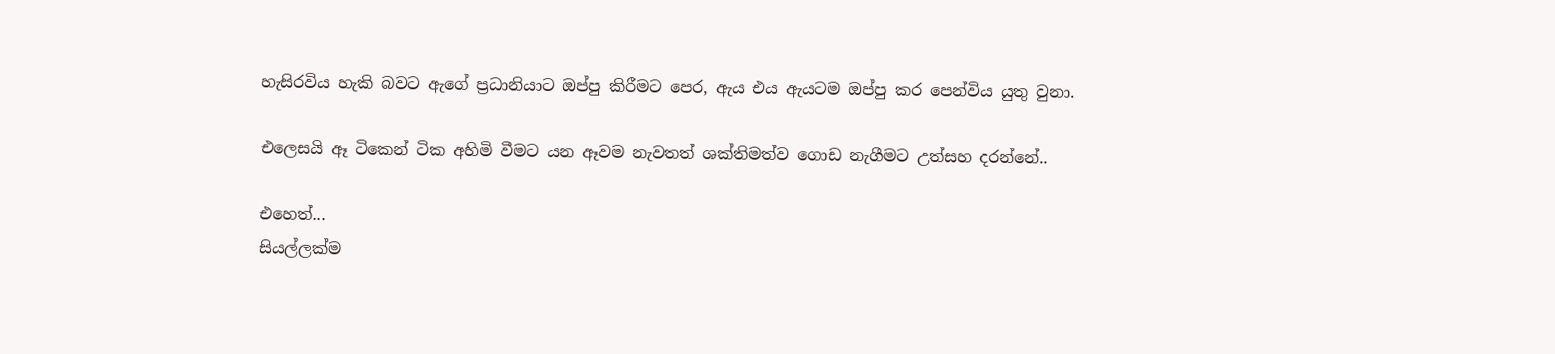හැසිරවිය හැකි බවට ඇගේ ප්‍රධානියාට ඔප්පු කිරීමට පෙර, ඇය එය ඇයටම ඔප්පු කර පෙන්විය යුතු වුනා.

එලෙසයි ඈ ටිකෙන් ටික අහිමි වීමට යන ඈවම නැවතත් ශක්තිමත්ව ගොඩ නැගීමට උත්සහ දරන්නේ..

එහෙත්...
සියල්ලක්ම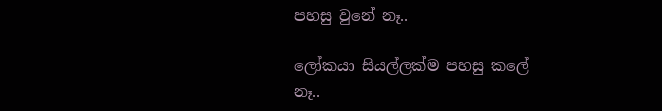පහසු වුනේ නෑ..

ලෝකයා සියල්ලක්ම පහසු කලේ නෑ..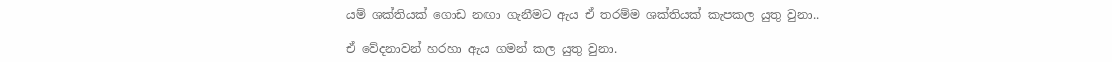යම් ශක්තියක් ගොඩ නඟා ගැනීමට ඇය ඒ තරම්ම ශක්තියක් කැපකල යුතු වුනා..

ඒ වේදනාවන් හරහා ඇය ගමන් කල යුතු වුනා.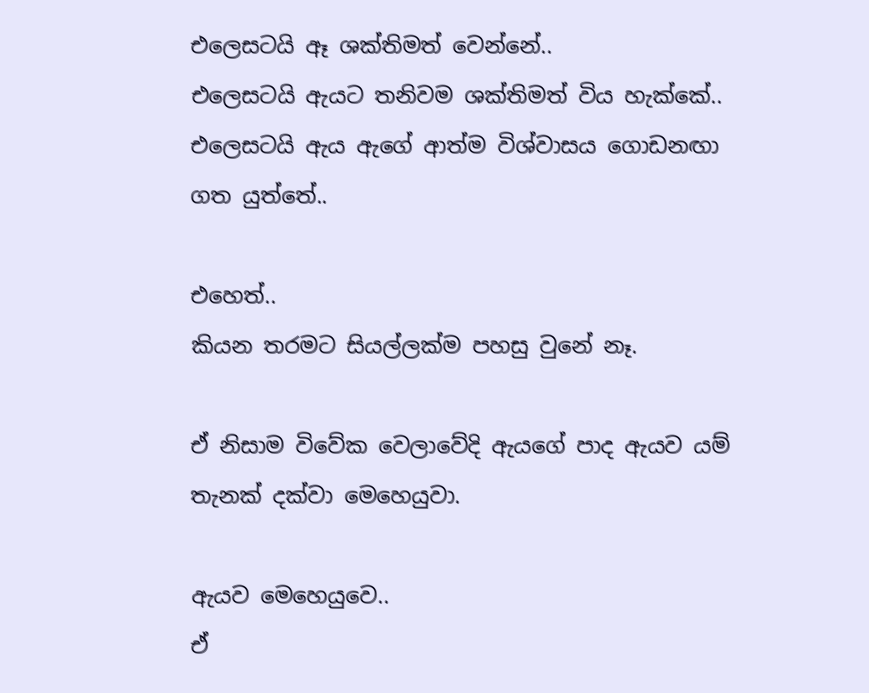එලෙසටයි ඈ ශක්තිමත් වෙන්නේ..
එලෙසටයි ඇයට තනිවම ශක්තිමත් විය හැක්කේ..
එලෙසටයි ඇය ඇගේ ආත්ම විශ්වාසය ගොඩනඟා ගත යුත්තේ..

එහෙත්..
කියන තරමට සියල්ලක්ම පහසු වුනේ නෑ.

ඒ නිසාම විවේක වෙලාවේදි ඇයගේ පාද ඇයව යම් තැනක් දක්වා මෙහෙයුවා.

ඇයව මෙහෙයුවෙ..
ඒ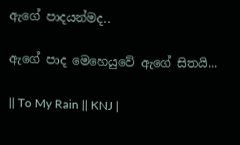ඇගේ පාදයන්මද..

ඇගේ පාද මෙහෙයුවේ ඇගේ සිතයි...

|| To My Rain || KNJ |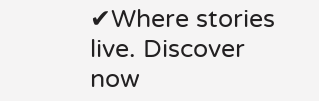✔Where stories live. Discover now